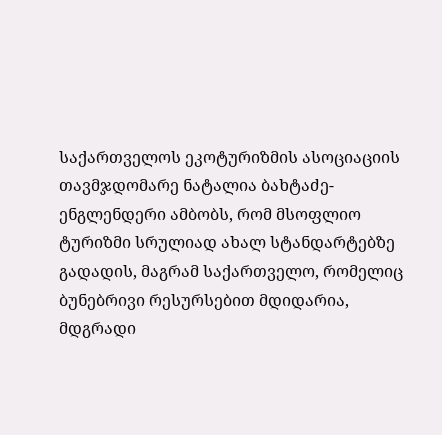საქართველოს ეკოტურიზმის ასოციაციის თავმჯდომარე ნატალია ბახტაძე-ენგლენდერი ამბობს, რომ მსოფლიო ტურიზმი სრულიად ახალ სტანდარტებზე გადადის, მაგრამ საქართველო, რომელიც ბუნებრივი რესურსებით მდიდარია, მდგრადი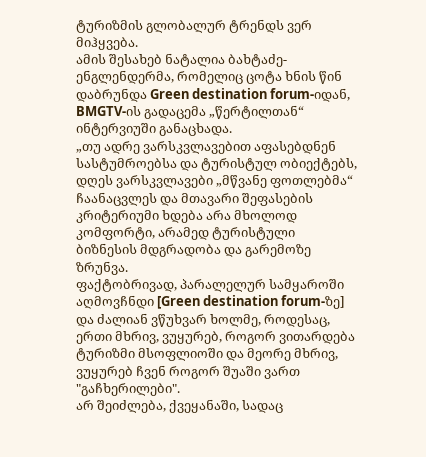ტურიზმის გლობალურ ტრენდს ვერ მიჰყვება.
ამის შესახებ ნატალია ბახტაძე-ენგლენდერმა, რომელიც ცოტა ხნის წინ დაბრუნდა Green destination forum-იდან, BMGTV-ის გადაცემა „წერტილთან“ ინტერვიუში განაცხადა.
„თუ ადრე ვარსკვლავებით აფასებდნენ სასტუმროებსა და ტურისტულ ობიექტებს, დღეს ვარსკვლავები „მწვანე ფოთლებმა“ ჩაანაცვლეს და მთავარი შეფასების კრიტერიუმი ხდება არა მხოლოდ კომფორტი, არამედ ტურისტული ბიზნესის მდგრადობა და გარემოზე ზრუნვა.
ფაქტობრივად, პარალელურ სამყაროში აღმოვჩნდი [Green destination forum-ზე] და ძალიან ვწუხვარ ხოლმე, როდესაც, ერთი მხრივ, ვუყურებ, როგორ ვითარდება ტურიზმი მსოფლიოში და მეორე მხრივ, ვუყურებ ჩვენ როგორ შუაში ვართ "გაჩხერილები".
არ შეიძლება, ქვეყანაში, სადაც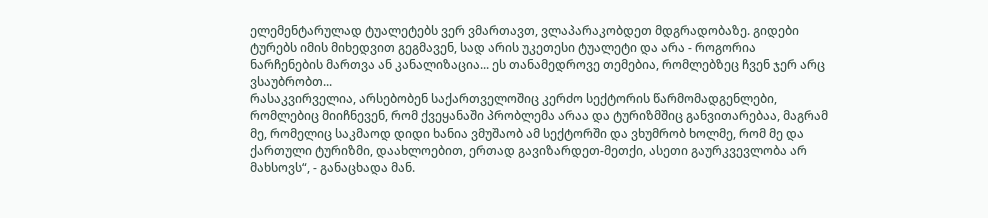ელემენტარულად ტუალეტებს ვერ ვმართავთ, ვლაპარაკობდეთ მდგრადობაზე. გიდები ტურებს იმის მიხედვით გეგმავენ, სად არის უკეთესი ტუალეტი და არა - როგორია ნარჩენების მართვა ან კანალიზაცია... ეს თანამედროვე თემებია, რომლებზეც ჩვენ ჯერ არც ვსაუბრობთ...
რასაკვირველია, არსებობენ საქართველოშიც კერძო სექტორის წარმომადგენლები, რომლებიც მიიჩნევენ, რომ ქვეყანაში პრობლემა არაა და ტურიზმშიც განვითარებაა, მაგრამ მე, რომელიც საკმაოდ დიდი ხანია ვმუშაობ ამ სექტორში და ვხუმრობ ხოლმე, რომ მე და ქართული ტურიზმი, დაახლოებით, ერთად გავიზარდეთ-მეთქი, ასეთი გაურკვევლობა არ მახსოვს“, - განაცხადა მან.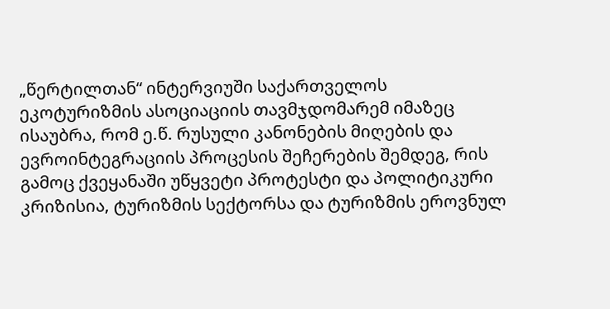„წერტილთან“ ინტერვიუში საქართველოს ეკოტურიზმის ასოციაციის თავმჯდომარემ იმაზეც ისაუბრა, რომ ე.წ. რუსული კანონების მიღების და ევროინტეგრაციის პროცესის შეჩერების შემდეგ, რის გამოც ქვეყანაში უწყვეტი პროტესტი და პოლიტიკური კრიზისია, ტურიზმის სექტორსა და ტურიზმის ეროვნულ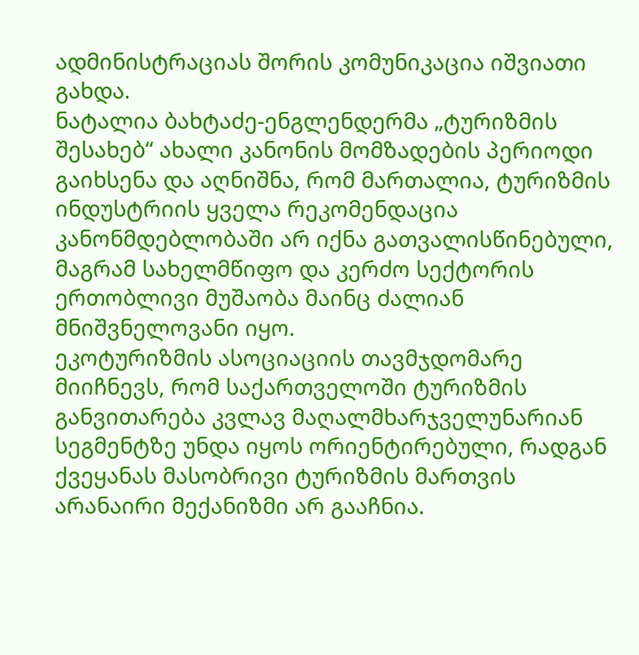ადმინისტრაციას შორის კომუნიკაცია იშვიათი გახდა.
ნატალია ბახტაძე-ენგლენდერმა „ტურიზმის შესახებ“ ახალი კანონის მომზადების პერიოდი გაიხსენა და აღნიშნა, რომ მართალია, ტურიზმის ინდუსტრიის ყველა რეკომენდაცია კანონმდებლობაში არ იქნა გათვალისწინებული, მაგრამ სახელმწიფო და კერძო სექტორის ერთობლივი მუშაობა მაინც ძალიან მნიშვნელოვანი იყო.
ეკოტურიზმის ასოციაციის თავმჯდომარე მიიჩნევს, რომ საქართველოში ტურიზმის განვითარება კვლავ მაღალმხარჯველუნარიან სეგმენტზე უნდა იყოს ორიენტირებული, რადგან ქვეყანას მასობრივი ტურიზმის მართვის არანაირი მექანიზმი არ გააჩნია.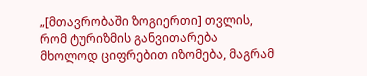„[მთავრობაში ზოგიერთი] თვლის, რომ ტურიზმის განვითარება მხოლოდ ციფრებით იზომება, მაგრამ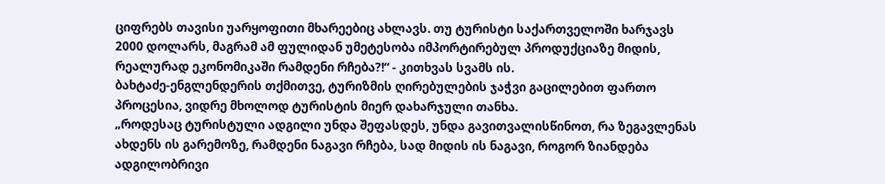ციფრებს თავისი უარყოფითი მხარეებიც ახლავს. თუ ტურისტი საქართველოში ხარჯავს 2000 დოლარს, მაგრამ ამ ფულიდან უმეტესობა იმპორტირებულ პროდუქციაზე მიდის, რეალურად ეკონომიკაში რამდენი რჩება?!“ - კითხვას სვამს ის.
ბახტაძე-ენგლენდერის თქმითვე, ტურიზმის ღირებულების ჯაჭვი გაცილებით ფართო პროცესია, ვიდრე მხოლოდ ტურისტის მიერ დახარჯული თანხა.
„როდესაც ტურისტული ადგილი უნდა შეფასდეს, უნდა გავითვალისწინოთ, რა ზეგავლენას ახდენს ის გარემოზე, რამდენი ნაგავი რჩება, სად მიდის ის ნაგავი, როგორ ზიანდება ადგილობრივი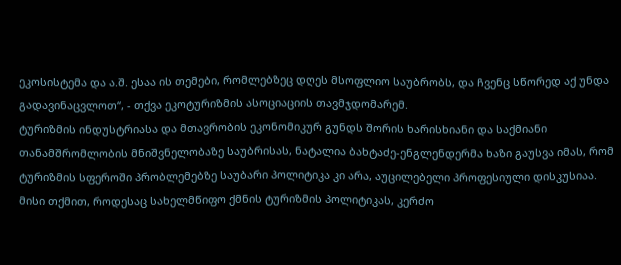ეკოსისტემა და ა.შ. ესაა ის თემები, რომლებზეც დღეს მსოფლიო საუბრობს, და ჩვენც სწორედ აქ უნდა გადავინაცვლოთ“, - თქვა ეკოტურიზმის ასოციაციის თავმჯდომარემ.
ტურიზმის ინდუსტრიასა და მთავრობის ეკონომიკურ გუნდს შორის ხარისხიანი და საქმიანი თანამშრომლობის მნიშვნელობაზე საუბრისას, ნატალია ბახტაძე-ენგლენდერმა ხაზი გაუსვა იმას, რომ ტურიზმის სფეროში პრობლემებზე საუბარი პოლიტიკა კი არა, აუცილებელი პროფესიული დისკუსიაა.
მისი თქმით, როდესაც სახელმწიფო ქმნის ტურიზმის პოლიტიკას, კერძო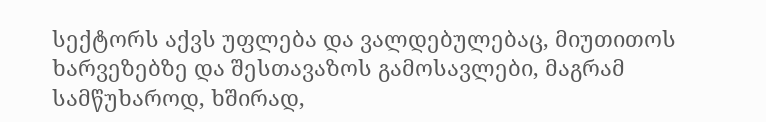სექტორს აქვს უფლება და ვალდებულებაც, მიუთითოს ხარვეზებზე და შესთავაზოს გამოსავლები, მაგრამ სამწუხაროდ, ხშირად,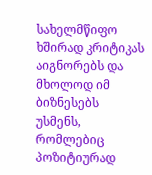სახელმწიფო ხშირად კრიტიკას აიგნორებს და მხოლოდ იმ ბიზნესებს უსმენს, რომლებიც პოზიტიურად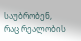საუბრობენ, რაც რეალობის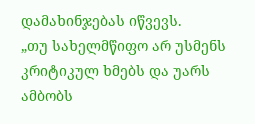დამახინჯებას იწვევს.
„თუ სახელმწიფო არ უსმენს კრიტიკულ ხმებს და უარს ამბობს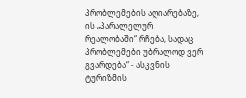პრობლემების აღიარებაზე, ის „პარალელურ რეალობაში“ რჩება, სადაც პრობლემები უბრალოდ ვერ გვარდება“ - ასკვნის ტურიზმის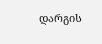დარგის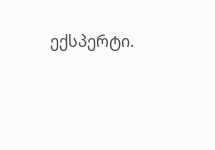ექსპერტი.